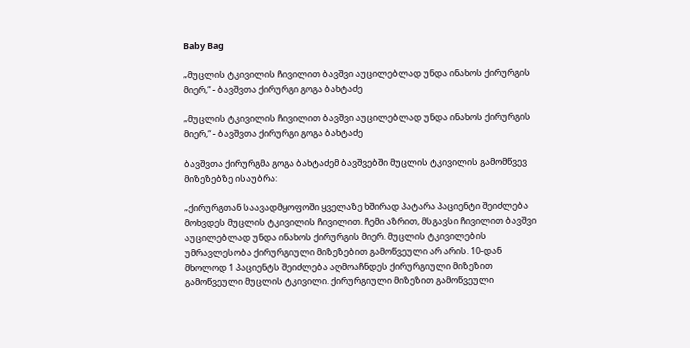Baby Bag

„მუცლის ტკივილის ჩივილით ბავშვი აუცილებლად უნდა ინახოს ქირურგის მიერ,“ - ბავშვთა ქირურგი გოგა ბახტაძე

„მუცლის ტკივილის ჩივილით ბავშვი აუცილებლად უნდა ინახოს ქირურგის მიერ,“ - ბავშვთა ქირურგი გოგა ბახტაძე

ბავშვთა ქირურგმა გოგა ბახტაძემ ბავშვებში მუცლის ტკივილის გამომწვევ მიზეზებზე ისაუბრა:

„ქირურგთან საავადმყოფოში ყველაზე ხშირად პატარა პაციენტი შეიძლება მოხვდეს მუცლის ტკივილის ჩივილით. ჩემი აზრით, მსგავსი ჩივილით ბავშვი აუცილებლად უნდა ინახოს ქირურგის მიერ. მუცლის ტკივილების უმრავლესობა ქირურგიული მიზეზებით გამოწვეული არ არის. 10-დან მხოლოდ 1 პაციენტს შეიძლება აღმოაჩნდეს ქირურგიული მიზეზით გამოწვეული მუცლის ტკივილი. ქირურგიული მიზეზით გამოწვეული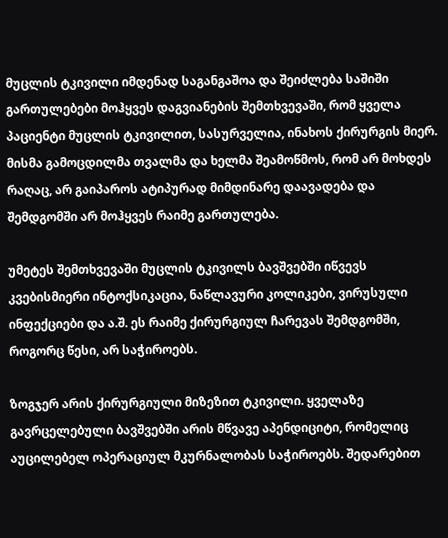მუცლის ტკივილი იმდენად საგანგაშოა და შეიძლება საშიში გართულებები მოჰყვეს დაგვიანების შემთხვევაში, რომ ყველა პაციენტი მუცლის ტკივილით, სასურველია, ინახოს ქირურგის მიერ. მისმა გამოცდილმა თვალმა და ხელმა შეამოწმოს, რომ არ მოხდეს რაღაც, არ გაიპაროს ატიპურად მიმდინარე დაავადება და შემდგომში არ მოჰყვეს რაიმე გართულება.

უმეტეს შემთხვევაში მუცლის ტკივილს ბავშვებში იწვევს კვებისმიერი ინტოქსიკაცია, ნაწლავური კოლიკები, ვირუსული ინფექციები და ა.შ. ეს რაიმე ქირურგიულ ჩარევას შემდგომში, როგორც წესი, არ საჭიროებს.

ზოგჯერ არის ქირურგიული მიზეზით ტკივილი. ყველაზე გავრცელებული ბავშვებში არის მწვავე აპენდიციტი, რომელიც აუცილებელ ოპერაციულ მკურნალობას საჭიროებს. შედარებით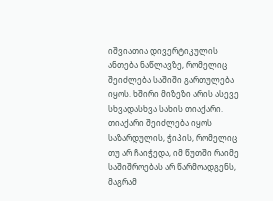იშვიათია დივერტიკულის ანთება ნაწლავზე, რომელიც შეიძლება საშიში გართულება იყოს. ხშირი მიზეზი არის ასევე სხვადასხვა სახის თიაქარი. თიაქარი შეიძლება იყოს საზარდულის, ჭიპის, რომელიც თუ არ ჩაიჭედა, იმ წუთში რაიმე საშიშროებას არ წარმოადგენს, მაგრამ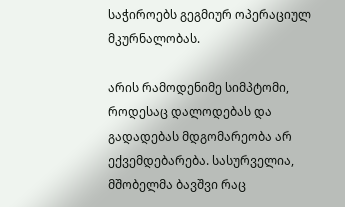საჭიროებს გეგმიურ ოპერაციულ მკურნალობას.

არის რამოდენიმე სიმპტომი, როდესაც დალოდებას და გადადებას მდგომარეობა არ ექვემდებარება. სასურველია, მშობელმა ბავშვი რაც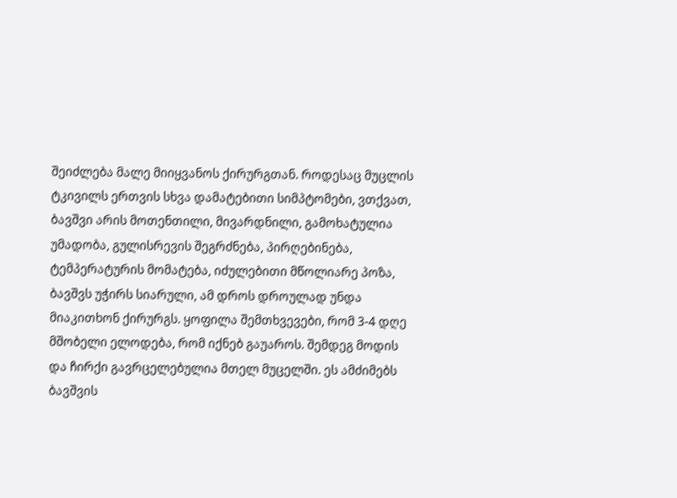შეიძლება მალე მიიყვანოს ქირურგთან. როდესაც მუცლის ტკივილს ერთვის სხვა დამატებითი სიმპტომები, ვთქვათ, ბავშვი არის მოთენთილი, მივარდნილი, გამოხატულია უმადობა, გულისრევის შეგრძნება, პირღებინება, ტემპერატურის მომატება, იძულებითი მწოლიარე პოზა, ბავშვს უჭირს სიარული, ამ დროს დროულად უნდა მიაკითხონ ქირურგს. ყოფილა შემთხვევები, რომ 3-4 დღე მშობელი ელოდება, რომ იქნებ გაუაროს. შემდეგ მოდის და ჩირქი გავრცელებულია მთელ მუცელში. ეს ამძიმებს ბავშვის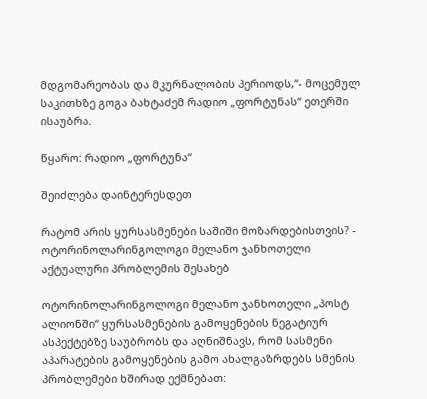მდგომარეობას და მკურნალობის პერიოდს,“- მოცემულ საკითხზე გოგა ბახტაძემ რადიო „ფორტუნას“ ეთერში ისაუბრა.

წყარო: რადიო „ფორტუნა“

შეიძლება დაინტერესდეთ

რატომ არის ყურსასმენები საშიში მოზარდებისთვის? - ოტორინოლარინგოლოგი მელანო ჯანხოთელი აქტუალური პრობლემის შესახებ

ოტორინოლარინგოლოგი მელანო ჯანხოთელი „პოსტ ალიონში“ ყურსასმენების გამოყენების ნეგატიურ ასპექტებზე საუბრობს და აღნიშნავს, რომ სასმენი აპარატების გამოყენების გამო ახალგაზრდებს სმენის პრობლემები ხშირად ექმნებათ: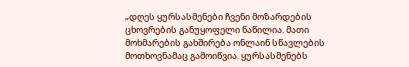„დღეს ყურსასმენები ჩვენი მოზარდების ცხოვრების განუყოფელი ნაწილია. მათი მოხმარების გახშირება ონლაინ სწავლების მოთხოვნამაც გამოიწვია. ყურსასმენებს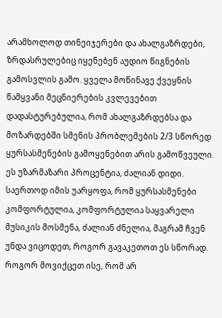არამხოლოდ თინეიჯერები და ახალგაზრდები, ზრდასრულებიც იყენებენ აუდიო წიგნების გამოსვლის გამო. ყველა მოწინავე ქვეყნის წამყვანი მეცნიერების კვლევებით დადასტურებულია, რომ ახალგაზრდებსა და მოზარდებში სმენის პრობლემების 2/3 სწორედ ყურსასმენების გამოყენებით არის გამოწვეული. ეს უზარმაზარი პროცენტია, ძალიან დიდი. საერთოდ იმის უარყოფა, რომ ყურსასმენები კომფორტულია, კომფორტულია საყვარელი მუსიკის მოსმენა, ძალიან ძნელია, მაგრამ ჩვენ უნდა ვიცოდეთ, როგორ გავაკეთოთ ეს სწორად. როგორ მოვიქცეთ ისე, რომ არ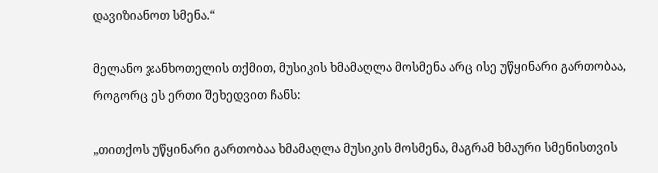დავიზიანოთ სმენა.“

მელანო ჯანხოთელის თქმით, მუსიკის ხმამაღლა მოსმენა არც ისე უწყინარი გართობაა, როგორც ეს ერთი შეხედვით ჩანს:

„თითქოს უწყინარი გართობაა ხმამაღლა მუსიკის მოსმენა, მაგრამ ხმაური სმენისთვის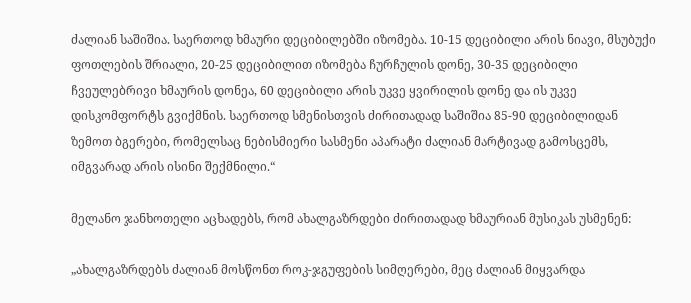ძალიან საშიშია. საერთოდ ხმაური დეციბილებში იზომება. 10-15 დეციბილი არის ნიავი, მსუბუქი ფოთლების შრიალი, 20-25 დეციბილით იზომება ჩურჩულის დონე, 30-35 დეციბილი ჩვეულებრივი ხმაურის დონეა, 60 დეციბილი არის უკვე ყვირილის დონე და ის უკვე დისკომფორტს გვიქმნის. საერთოდ სმენისთვის ძირითადად საშიშია 85-90 დეციბილიდან ზემოთ ბგერები, რომელსაც ნებისმიერი სასმენი აპარატი ძალიან მარტივად გამოსცემს, იმგვარად არის ისინი შექმნილი.“

მელანო ჯანხოთელი აცხადებს, რომ ახალგაზრდები ძირითადად ხმაურიან მუსიკას უსმენენ:

„ახალგაზრდებს ძალიან მოსწონთ როკ-ჯგუფების სიმღერები, მეც ძალიან მიყვარდა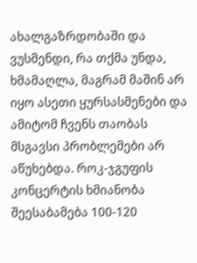ახალგაზრდობაში და ვუსმენდი, რა თქმა უნდა, ხმამაღლა, მაგრამ მაშინ არ იყო ასეთი ყურსასმენები და ამიტომ ჩვენს თაობას მსგავსი პრობლემები არ აწუხებდა. როკ-ჯგუფის კონცერტის ხმიანობა შეესაბამება 100-120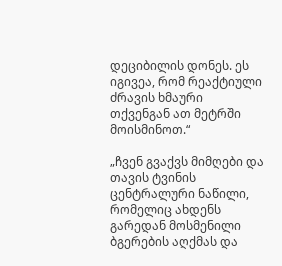დეციბილის დონეს. ეს იგივეა, რომ რეაქტიული ძრავის ხმაური თქვენგან ათ მეტრში მოისმინოთ.“

„ჩვენ გვაქვს მიმღები და თავის ტვინის ცენტრალური ნაწილი, რომელიც ახდენს გარედან მოსმენილი ბგერების აღქმას და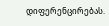დიფერენცირებას.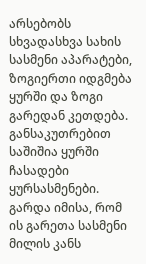არსებობს სხვადასხვა სახის სასმენი აპარატები, ზოგიერთი იდგმება ყურში და ზოგი გარედან კეთდება. განსაკუთრებით საშიშია ყურში ჩასადები ყურსასმენები. გარდა იმისა, რომ ის გარეთა სასმენი მილის კანს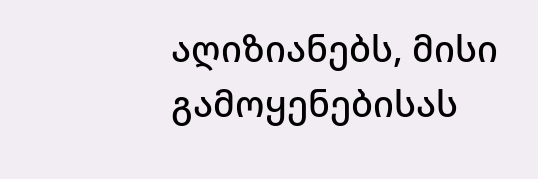აღიზიანებს, მისი გამოყენებისას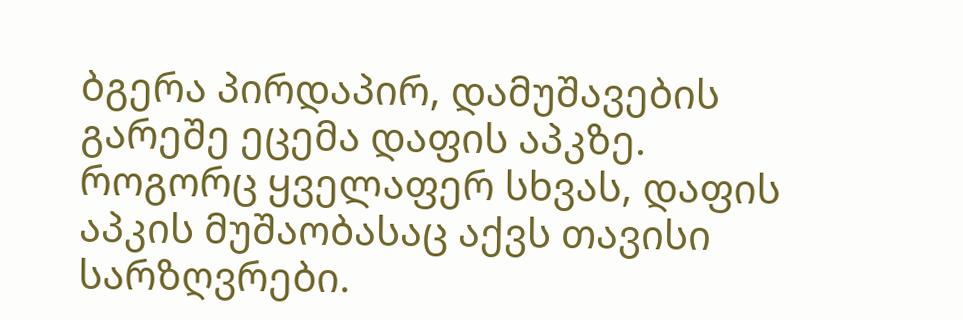ბგერა პირდაპირ, დამუშავების გარეშე ეცემა დაფის აპკზე. როგორც ყველაფერ სხვას, დაფის აპკის მუშაობასაც აქვს თავისი სარზღვრები.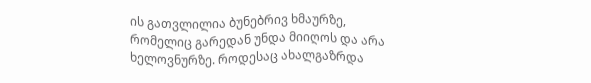ის გათვლილია ბუნებრივ ხმაურზე, რომელიც გარედან უნდა მიიღოს და არა ხელოვნურზე. როდესაც ახალგაზრდა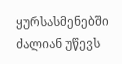ყურსასმენებში ძალიან უწევს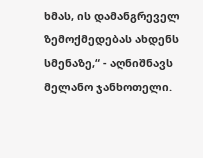ხმას, ის დამანგრეველ ზემოქმედებას ახდენს სმენაზე,“ - აღნიშნავს მელანო ჯანხოთელი.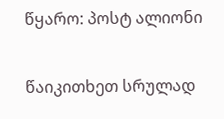წყარო: პოსტ ალიონი

წაიკითხეთ სრულად